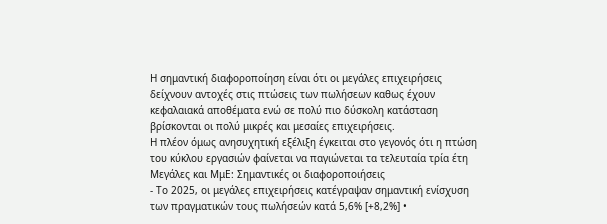Η σημαντική διαφοροποίηση είναι ότι οι μεγάλες επιχειρήσεις δείχνουν αντοχές στις πτώσεις των πωλήσεων καθως έχουν κεφαλαιακά αποθέματα ενώ σε πολύ πιο δύσκολη κατάσταση βρίσκονται οι πολύ μικρές και μεσαίες επιχειρήσεις.
Η πλέον όμως ανησυχητική εξέλιξη έγκειται στο γεγονός ότι η πτώση του κύκλου εργασιών φαίνεται να παγιώνεται τα τελευταία τρία έτη
Μεγάλες και ΜμΕ: Σημαντικές οι διαφοροποιήσεις
- Το 2025, οι μεγάλες επιχειρήσεις κατέγραψαν σημαντική ενίσχυση των πραγματικών τους πωλήσεών κατά 5,6% [+8,2%] •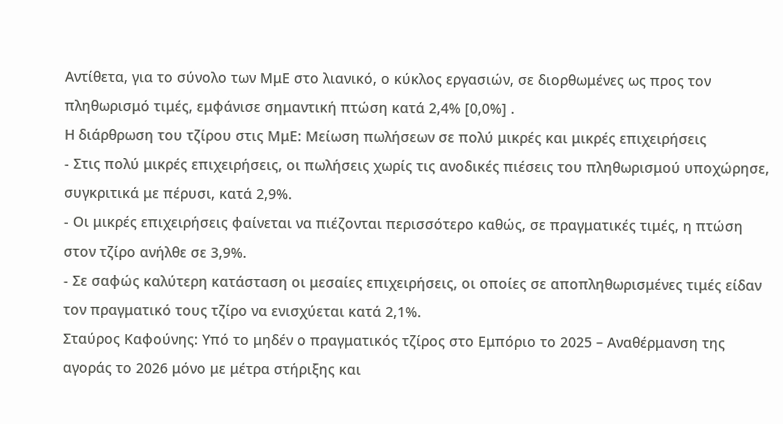Αντίθετα, για το σύνολο των ΜμΕ στο λιανικό, ο κύκλος εργασιών, σε διορθωμένες ως προς τον πληθωρισμό τιμές, εμφάνισε σημαντική πτώση κατά 2,4% [0,0%] .
Η διάρθρωση του τζίρου στις ΜμΕ: Μείωση πωλήσεων σε πολύ μικρές και μικρές επιχειρήσεις
- Στις πολύ μικρές επιχειρήσεις, οι πωλήσεις χωρίς τις ανοδικές πιέσεις του πληθωρισμού υποχώρησε, συγκριτικά με πέρυσι, κατά 2,9%.
- Οι μικρές επιχειρήσεις φαίνεται να πιέζονται περισσότερο καθώς, σε πραγματικές τιμές, η πτώση στον τζίρο ανήλθε σε 3,9%.
- Σε σαφώς καλύτερη κατάσταση οι μεσαίες επιχειρήσεις, οι οποίες σε αποπληθωρισμένες τιμές είδαν τον πραγματικό τους τζίρο να ενισχύεται κατά 2,1%.
Σταύρος Καφούνης: Υπό το μηδέν ο πραγματικός τζίρος στο Εμπόριο το 2025 – Αναθέρμανση της αγοράς το 2026 μόνο με μέτρα στήριξης και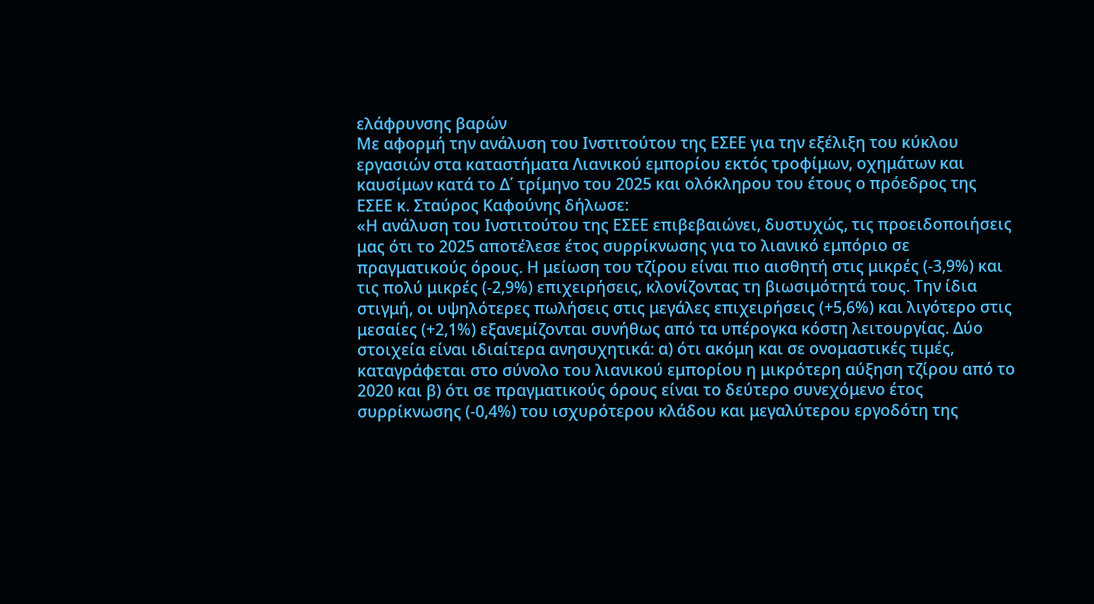ελάφρυνσης βαρών
Με αφορμή την ανάλυση του Ινστιτούτου της ΕΣΕΕ για την εξέλιξη του κύκλου εργασιών στα καταστήματα Λιανικού εμπορίου εκτός τροφίμων, οχημάτων και καυσίμων κατά το Δ΄ τρίμηνο του 2025 και ολόκληρου του έτους ο πρόεδρος της ΕΣΕΕ κ. Σταύρος Καφούνης δήλωσε:
«Η ανάλυση του Ινστιτούτου της ΕΣΕΕ επιβεβαιώνει, δυστυχώς, τις προειδοποιήσεις μας ότι το 2025 αποτέλεσε έτος συρρίκνωσης για το λιανικό εμπόριο σε πραγματικούς όρους. Η μείωση του τζίρου είναι πιο αισθητή στις μικρές (-3,9%) και τις πολύ μικρές (-2,9%) επιχειρήσεις, κλονίζοντας τη βιωσιμότητά τους. Την ίδια στιγμή, οι υψηλότερες πωλήσεις στις μεγάλες επιχειρήσεις (+5,6%) και λιγότερο στις μεσαίες (+2,1%) εξανεμίζονται συνήθως από τα υπέρογκα κόστη λειτουργίας. Δύο στοιχεία είναι ιδιαίτερα ανησυχητικά: α) ότι ακόμη και σε ονομαστικές τιμές, καταγράφεται στο σύνολο του λιανικού εμπορίου η μικρότερη αύξηση τζίρου από το 2020 και β) ότι σε πραγματικούς όρους είναι το δεύτερο συνεχόμενο έτος συρρίκνωσης (-0,4%) του ισχυρότερου κλάδου και μεγαλύτερου εργοδότη της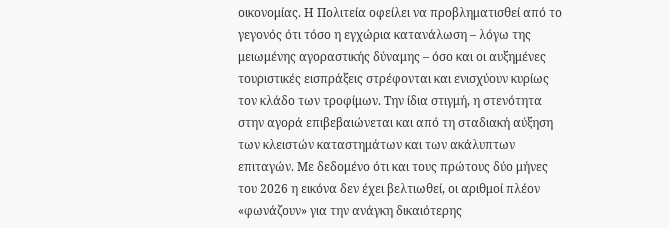οικονομίας. Η Πολιτεία οφείλει να προβληματισθεί από το γεγονός ότι τόσο η εγχώρια κατανάλωση – λόγω της μειωμένης αγοραστικής δύναμης – όσο και οι αυξημένες τουριστικές εισπράξεις στρέφονται και ενισχύουν κυρίως τον κλάδο των τροφίμων. Την ίδια στιγμή, η στενότητα στην αγορά επιβεβαιώνεται και από τη σταδιακή αύξηση των κλειστών καταστημάτων και των ακάλυπτων επιταγών. Με δεδομένο ότι και τους πρώτους δύο μήνες του 2026 η εικόνα δεν έχει βελτιωθεί, οι αριθμοί πλέον «φωνάζουν» για την ανάγκη δικαιότερης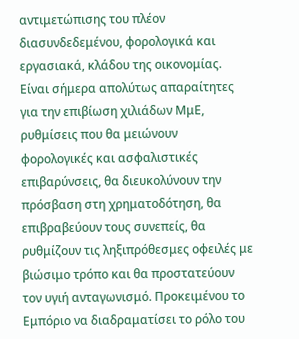αντιμετώπισης του πλέον διασυνδεδεμένου, φορολογικά και εργασιακά, κλάδου της οικονομίας. Είναι σήμερα απολύτως απαραίτητες για την επιβίωση χιλιάδων ΜμΕ, ρυθμίσεις που θα μειώνουν φορολογικές και ασφαλιστικές επιβαρύνσεις, θα διευκολύνουν την πρόσβαση στη χρηματοδότηση, θα επιβραβεύουν τους συνεπείς, θα ρυθμίζουν τις ληξιπρόθεσμες οφειλές με βιώσιμο τρόπο και θα προστατεύουν τον υγιή ανταγωνισμό. Προκειμένου το Εμπόριο να διαδραματίσει το ρόλο του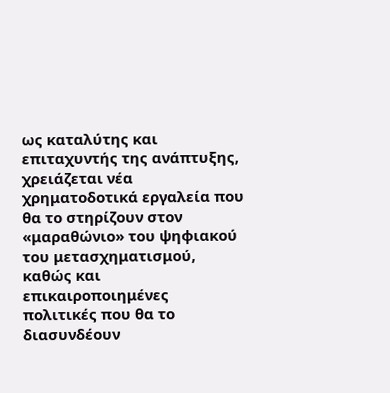ως καταλύτης και επιταχυντής της ανάπτυξης, χρειάζεται νέα χρηματοδοτικά εργαλεία που θα το στηρίζουν στον «μαραθώνιο» του ψηφιακού του μετασχηματισμού, καθώς και επικαιροποιημένες πολιτικές που θα το διασυνδέουν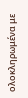ολοκληρωμένα με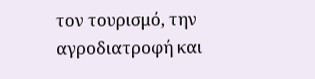τον τουρισμό, την αγροδιατροφή και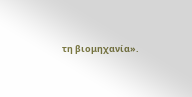τη βιομηχανία».